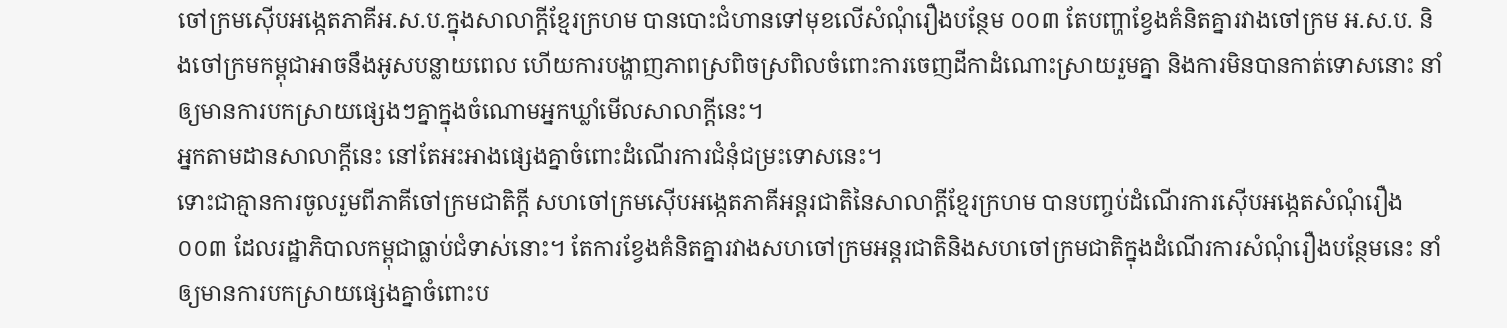ចៅក្រមស៊ើបអង្កេតភាគីអ.ស.ប.ក្នុងសាលាក្តីខ្មែរក្រហម បានបោះជំហានទៅមុខលើសំណុំរឿងបន្ថែម ០០៣ តែបញ្ហាខ្វែងគំនិតគ្នារវាងចៅក្រម អ.ស.ប. និងចៅក្រមកម្ពុជាអាចនឹងអូសបន្លាយពេល ហើយការបង្ហាញភាពស្រពិចស្រពិលចំពោះការចេញដីកាដំណោះស្រាយរួមគ្នា និងការមិនបានកាត់ទោសនោះ នាំឲ្យមានការបកស្រាយផ្សេងៗគ្នាក្នុងចំណោមអ្នកឃ្លាំមើលសាលាក្តីនេះ។
អ្នកតាមដានសាលាក្តីនេះ នៅតែអះអាងផ្សេងគ្នាចំពោះដំណើរការជំនុំជម្រះទោសនេះ។
ទោះជាគ្មានការចូលរួមពីភាគីចៅក្រមជាតិក្តី សហចៅក្រមស៊ើបអង្កេតភាគីអន្តរជាតិនៃសាលាក្តីខ្មែរក្រហម បានបញ្ចប់ដំណើរការស៊ើបអង្កេតសំណុំរឿង០០៣ ដែលរដ្ឋាភិបាលកម្ពុជាធ្លាប់ជំទាស់នោះ។ តែការខ្វែងគំនិតគ្នារវាងសហចៅក្រមអន្តរជាតិនិងសហចៅក្រមជាតិក្នុងដំណើរការសំណុំរឿងបន្ថែមនេះ នាំឲ្យមានការបកស្រាយផ្សេងគ្នាចំពោះប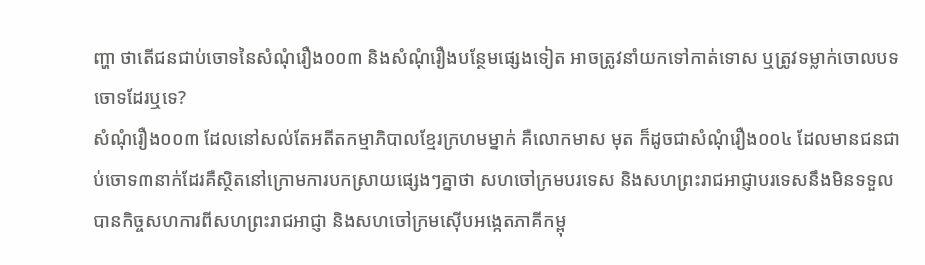ញ្ហា ថាតើជនជាប់ចោទនៃសំណុំរឿង០០៣ និងសំណុំរឿងបន្ថែមផ្សេងទៀត អាចត្រូវនាំយកទៅកាត់ទោស ឬត្រូវទម្លាក់ចោលបទចោទដែរឬទេ?
សំណុំរឿង០០៣ ដែលនៅសល់តែអតីតកម្មាភិបាលខ្មែរក្រហមម្នាក់ គឺលោកមាស មុត ក៏ដូចជាសំណុំរឿង០០៤ ដែលមានជនជាប់ចោទ៣នាក់ដែរគឺស្ថិតនៅក្រោមការបកស្រាយផ្សេងៗគ្នាថា សហចៅក្រមបរទេស និងសហព្រះរាជអាជ្ញាបរទេសនឹងមិនទទួលបានកិច្ចសហការពីសហព្រះរាជអាជ្ញា និងសហចៅក្រមស៊ើបអង្កេតភាគីកម្ពុ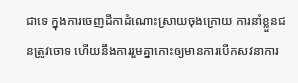ជាទេ ក្នុងការចេញដីកាដំណោះស្រាយចុងក្រោយ ការនាំខ្លួនជនត្រូវចោទ ហើយនឹងការរួមគ្នាកោះឲ្យមានការបើកសវនាការ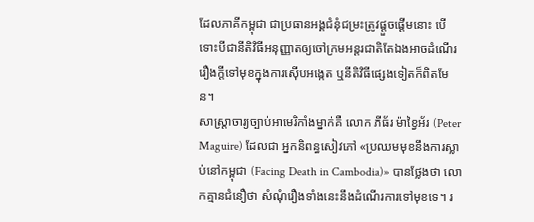ដែលភាគីកម្ពុជា ជាប្រធានអង្គជំនុំជម្រះត្រូវផ្តួចផ្តើមនោះ បើទោះបីជានីតិវិធីអនុញ្ញាតឲ្យចៅក្រមអន្តរជាតិតែឯងអាចដំណើររឿងក្តីទៅមុខក្នុងការស៊ើបអង្កេត ឬនីតិវិធីផ្សេងទៀតក៏ពិតមែន។
សាស្ត្រាចារ្យច្បាប់អាមេរិកាំងម្នាក់គឺ លោក ភីធ័រ ម៉ាខ្វៃអ័រ (Peter Maguire) ដែលជា អ្នកនិពន្ធសៀវភៅ «ប្រឈមមុខនឹងការស្លាប់នៅកម្ពុជា (Facing Death in Cambodia)» បានថ្លែងថា លោកគ្មានជំនឿថា សំណុំរឿងទាំងនេះនឹងដំណើរការទៅមុខទេ។ រ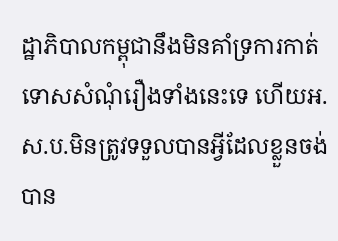ដ្ឋាភិបាលកម្ពុជានឹងមិនគាំទ្រការកាត់ទោសសំណុំរឿងទាំងនេះទេ ហើយអ.ស.ប.មិនត្រូវទទួលបានអ្វីដែលខ្លួនចង់បាន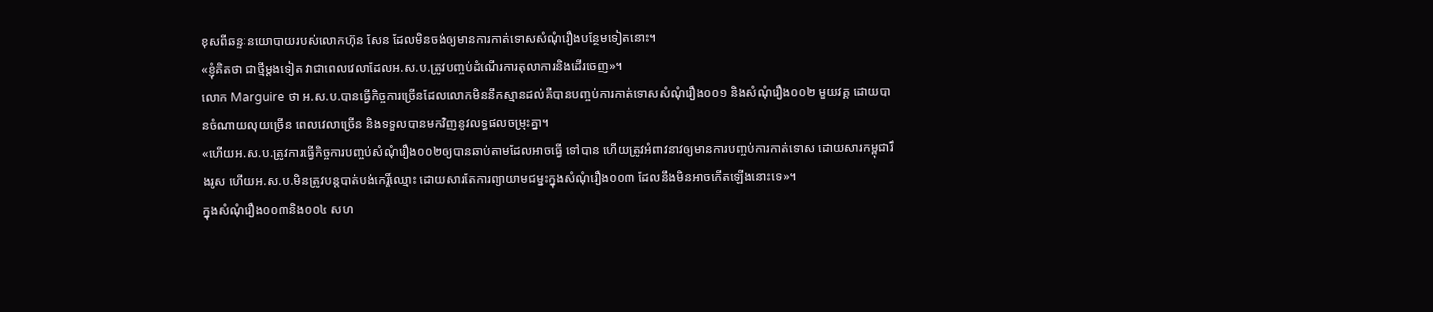ខុសពីឆន្ទៈនយោបាយរបស់លោកហ៊ុន សែន ដែលមិនចង់ឲ្យមានការកាត់ទោសសំណុំរឿងបន្ថែមទៀតនោះ។
«ខ្ញុំគិតថា ជាថ្មីម្តងទៀត វាជាពេលវេលាដែលអ.ស.ប.ត្រូវបញ្ចប់ដំណើរការតុលាការនិងដើរចេញ»។
លោក Marguire ថា អ.ស.ប.បានធ្វើកិច្ចការច្រើនដែលលោកមិននឹកស្មានដល់គឺបានបញ្ចប់ការកាត់ទោសសំណុំរឿង០០១ និងសំណុំរឿង០០២ មួយវគ្គ ដោយបានចំណាយលុយច្រើន ពេលវេលាច្រើន និងទទួលបានមកវិញនូវលទ្ធផលចម្រុះគ្នា។
«ហើយអ.ស.ប.ត្រូវការធ្វើកិច្ចការបញ្ចប់សំណុំរឿង០០២ឲ្យបានឆាប់តាមដែលអាចធ្វើ ទៅបាន ហើយត្រូវអំពាវនាវឲ្យមានការបញ្ចប់ការកាត់ទោស ដោយសារកម្ពុជារឹងរូស ហើយអ.ស.ប.មិនត្រូវបន្តបាត់បង់កេរ្តិ៍ឈ្មោះ ដោយសារតែការព្យាយាមជម្នះក្នុងសំណុំរឿង០០៣ ដែលនឹងមិនអាចកើតឡើងនោះទេ»។
ក្នុងសំណុំរឿង០០៣និង០០៤ សហ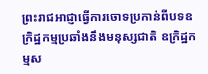ព្រះរាជអាជ្ញាធ្វើការចោទប្រកាន់ពីបទឧក្រិដ្ឋកម្មប្រឆាំងនឹងមនុស្សជាតិ ឧក្រិដ្ឋកម្មស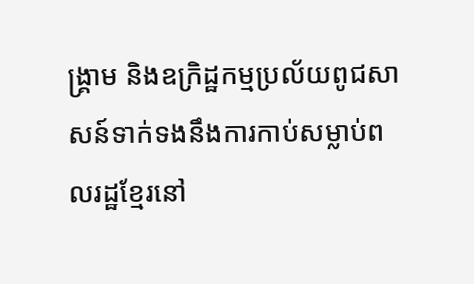ង្គ្រាម និងឧក្រិដ្ឋកម្មប្រល័យពូជសាសន៍ទាក់ទងនឹងការកាប់សម្លាប់ពលរដ្ឋខ្មែរនៅ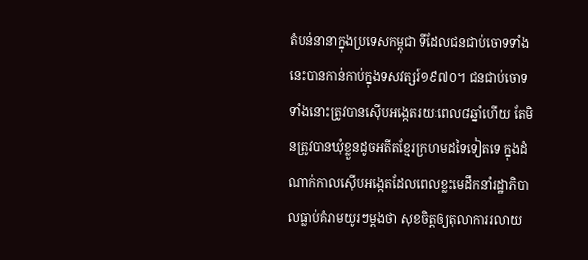តំបន់នានាក្នុងប្រទេសកម្ពុជា ទីដែលជនជាប់ចោទទាំងនេះបានកាន់កាប់ក្នុងទសវត្សរ៍១៩៧០។ ជនជាប់ចោទទាំងនោះត្រូវបានស៊ើបអង្កេតរយៈពេល៨ឆ្នាំហើយ តែមិនត្រូវបានឃុំខ្លួនដូចអតីតខ្មែរក្រហមដទៃទៀតទេ ក្នុងដំណាក់កាលស៊ើបអង្កេតដែលពេលខ្លះមេដឹកនាំរដ្ឋាភិបាលធ្លាប់គំរាមយូរៗម្តងថា សុខចិត្តឲ្យតុលាការរលាយ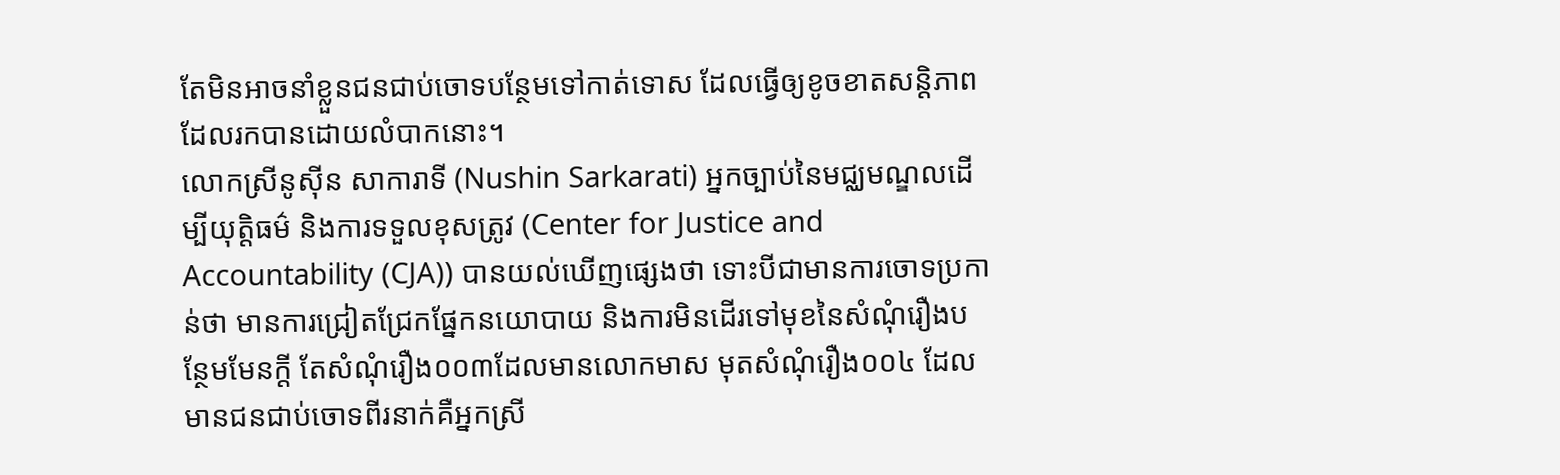តែមិនអាចនាំខ្លួនជនជាប់ចោទបន្ថែមទៅកាត់ទោស ដែលធ្វើឲ្យខូចខាតសន្តិភាពដែលរកបានដោយលំបាកនោះ។
លោកស្រីនូស៊ីន សាការាទី (Nushin Sarkarati) អ្នកច្បាប់នៃមជ្ឈមណ្ឌលដើម្បីយុត្តិធម៌ និងការទទួលខុសត្រូវ (Center for Justice and Accountability (CJA)) បានយល់ឃើញផ្សេងថា ទោះបីជាមានការចោទប្រកាន់ថា មានការជ្រៀតជ្រែកផ្នែកនយោបាយ និងការមិនដើរទៅមុខនៃសំណុំរឿងបន្ថែមមែនក្តី តែសំណុំរឿង០០៣ដែលមានលោកមាស មុតសំណុំរឿង០០៤ ដែលមានជនជាប់ចោទពីរនាក់គឺអ្នកស្រី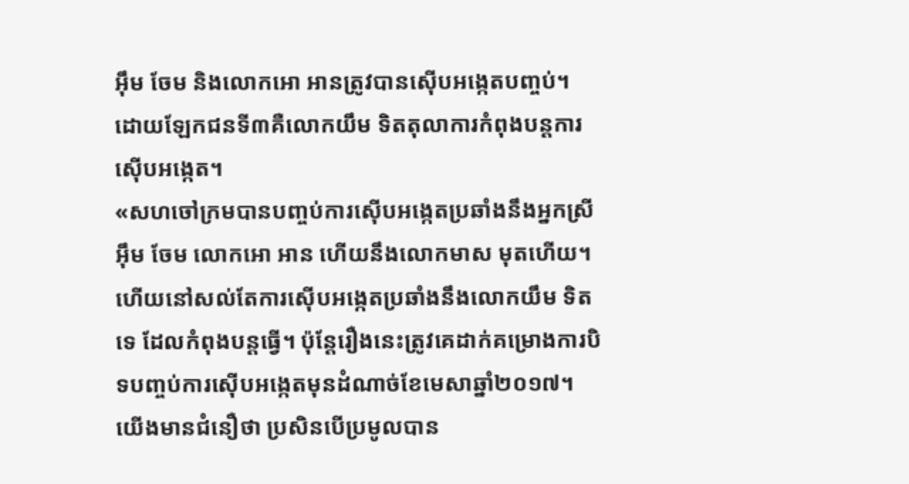អ៊ឹម ចែម និងលោកអោ អានត្រូវបានស៊ើបអង្កេតបញ្ចប់។ ដោយឡែកជនទី៣គឺលោកយឹម ទិតតុលាការកំពុងបន្តការស៊ើបអង្កេត។
«សហចៅក្រមបានបញ្ចប់ការស៊ើបអង្កេតប្រឆាំងនឹងអ្នកស្រីអ៊ឹម ចែម លោកអោ អាន ហើយនឹងលោកមាស មុតហើយ។ ហើយនៅសល់តែការស៊ើបអង្កេតប្រឆាំងនឹងលោកយឹម ទិតទេ ដែលកំពុងបន្តធ្វើ។ ប៉ុន្តែរឿងនេះត្រូវគេដាក់គម្រោងការបិទបញ្ចប់ការស៊ើបអង្កេតមុនដំណាច់ខែមេសាឆ្នាំ២០១៧។ យើងមានជំនឿថា ប្រសិនបើប្រមូលបាន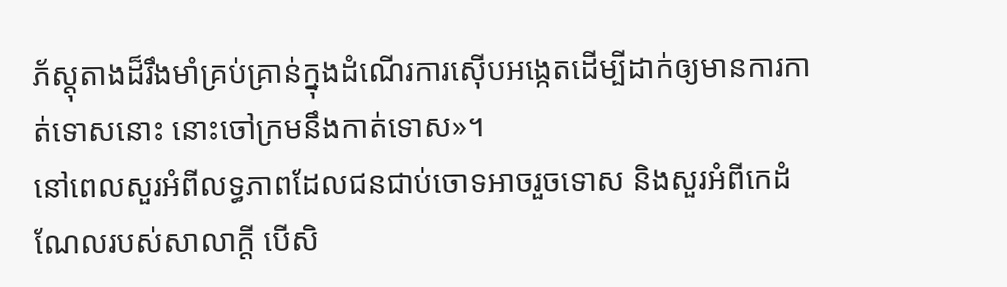ភ័ស្តុតាងដ៏រឹងមាំគ្រប់គ្រាន់ក្នុងដំណើរការស៊ើបអង្កេតដើម្បីដាក់ឲ្យមានការកាត់ទោសនោះ នោះចៅក្រមនឹងកាត់ទោស»។
នៅពេលសួរអំពីលទ្ធភាពដែលជនជាប់ចោទអាចរួចទោស និងសួរអំពីកេដំណែលរបស់សាលាក្តី បើសិ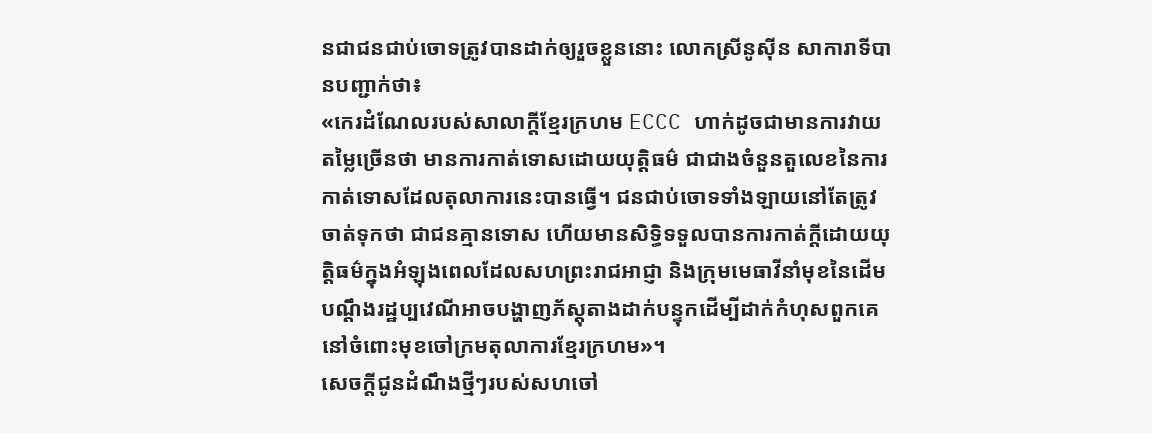នជាជនជាប់ចោទត្រូវបានដាក់ឲ្យរួចខ្លួននោះ លោកស្រីនូស៊ីន សាការាទីបានបញ្ជាក់ថា៖
«កេរដំណែលរបស់សាលាក្តីខ្មែរក្រហម ECCC ហាក់ដូចជាមានការវាយតម្លៃច្រើនថា មានការកាត់ទោសដោយយុត្តិធម៌ ជាជាងចំនួនតួលេខនៃការកាត់ទោសដែលតុលាការនេះបានធ្វើ។ ជនជាប់ចោទទាំងឡាយនៅតែត្រូវចាត់ទុកថា ជាជនគ្មានទោស ហើយមានសិទ្ធិទទួលបានការកាត់ក្តីដោយយុត្តិធម៌ក្នុងអំឡុងពេលដែលសហព្រះរាជអាជ្ញា និងក្រុមមេធាវីនាំមុខនៃដើមបណ្តឹងរដ្ឋប្បវេណីអាចបង្ហាញភ័ស្តុតាងដាក់បន្ទុកដើម្បីដាក់កំហុសពួកគេនៅចំពោះមុខចៅក្រមតុលាការខ្មែរក្រហម»។
សេចក្តីជូនដំណឹងថ្មីៗរបស់សហចៅ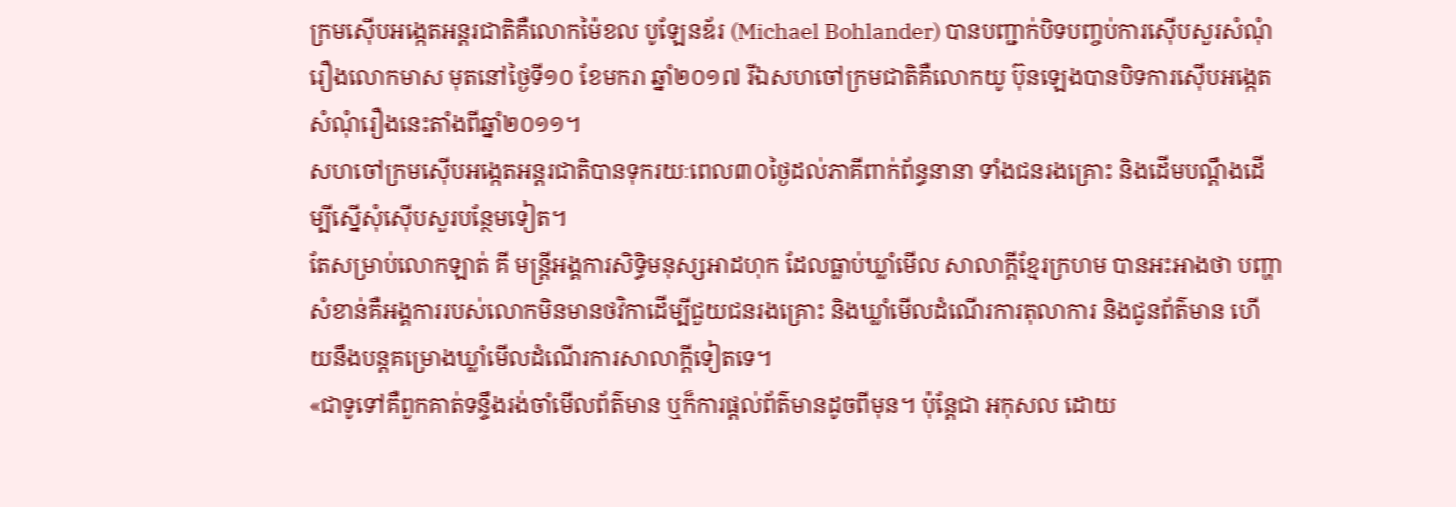ក្រមស៊ើបអង្កេតអន្តរជាតិគឺលោកម៉ៃខល បូឡែនឌ័រ (Michael Bohlander) បានបញ្ជាក់បិទបញ្ចប់ការស៊ើបសួរសំណុំរឿងលោកមាស មុតនៅថ្ងៃទី១០ ខែមករា ឆ្នាំ២០១៧ រីឯសហចៅក្រមជាតិគឺលោកយូ ប៊ុនឡេងបានបិទការស៊ើបអង្កេតសំណុំរឿងនេះតាំងពីឆ្នាំ២០១១។
សហចៅក្រមស៊ើបអង្កេតអន្តរជាតិបានទុករយៈពេល៣០ថ្ងៃដល់ភាគីពាក់ព័ន្ធនានា ទាំងជនរងគ្រោះ និងដើមបណ្តឹងដើម្បីស្នើសុំស៊ើបសួរបន្ថែមទៀត។
តែសម្រាប់លោកឡាត់ គី មន្ត្រីអង្គការសិទ្ធិមនុស្សអាដហុក ដែលធ្លាប់ឃ្លាំមើល សាលាក្តីខ្មែរក្រហម បានអះអាងថា បញ្ហាសំខាន់គឺអង្គការរបស់លោកមិនមានថវិកាដើម្បីជួយជនរងគ្រោះ និងឃ្លាំមើលដំណើរការតុលាការ និងជូនព័ត៌មាន ហើយនឹងបន្តគម្រោងឃ្លាំមើលដំណើរការសាលាក្តីទៀតទេ។
«ជាទូទៅគឺពួកគាត់ទន្ទឹងរង់ចាំមើលព័ត៌មាន ឬក៏ការផ្តល់ព័ត៌មានដូចពីមុន។ ប៉ុន្តែជា អកុសល ដោយ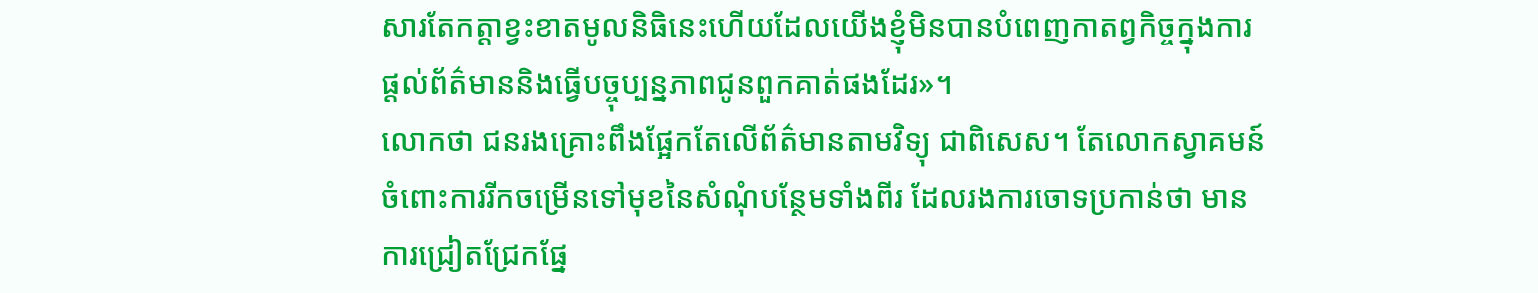សារតែកត្តាខ្វះខាតមូលនិធិនេះហើយដែលយើងខ្ញុំមិនបានបំពេញកាតព្វកិច្ចក្នុងការផ្តល់ព័ត៌មាននិងធ្វើបច្ចុប្បន្នភាពជូនពួកគាត់ផងដែរ»។
លោកថា ជនរងគ្រោះពឹងផ្អែកតែលើព័ត៌មានតាមវិទ្យុ ជាពិសេស។ តែលោកស្វាគមន៍ចំពោះការរីកចម្រើនទៅមុខនៃសំណុំបន្ថែមទាំងពីរ ដែលរងការចោទប្រកាន់ថា មានការជ្រៀតជ្រែកផ្នែ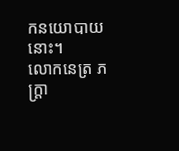កនយោបាយនោះ។
លោកនេត្រ ភក្រ្តា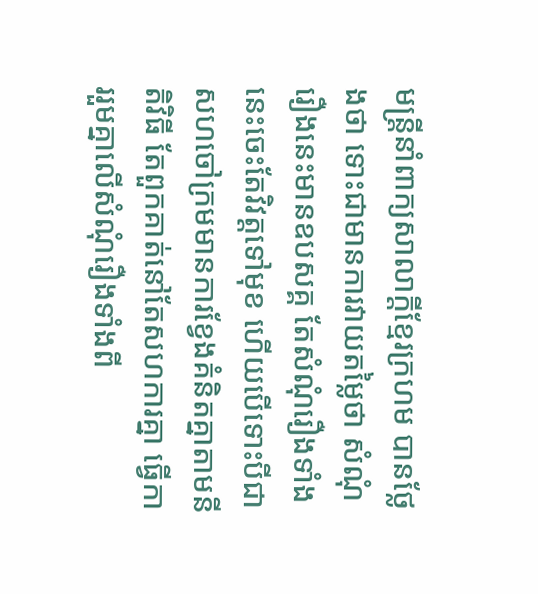មន្ត្រីនាំពាក្យសាលាក្តីខ្មែរក្រហម បានថ្លែងថា ទោះជាមានការវាយតម្លៃថា សំណុំរឿងនេះមានឧបសគ្គ តែសំណុំរឿងទាំងនេះចេះតែវិវត្តទៅមុខ ហើយបើទោះបីជាសហចៅក្រមមានការខ្វែងគំនិតគ្នាតាមនីតិវិធី តែពួកគាត់នៅតែសហការគ្នា ធ្វើការរួមគ្នាលើសំណុំរឿងទាំងពី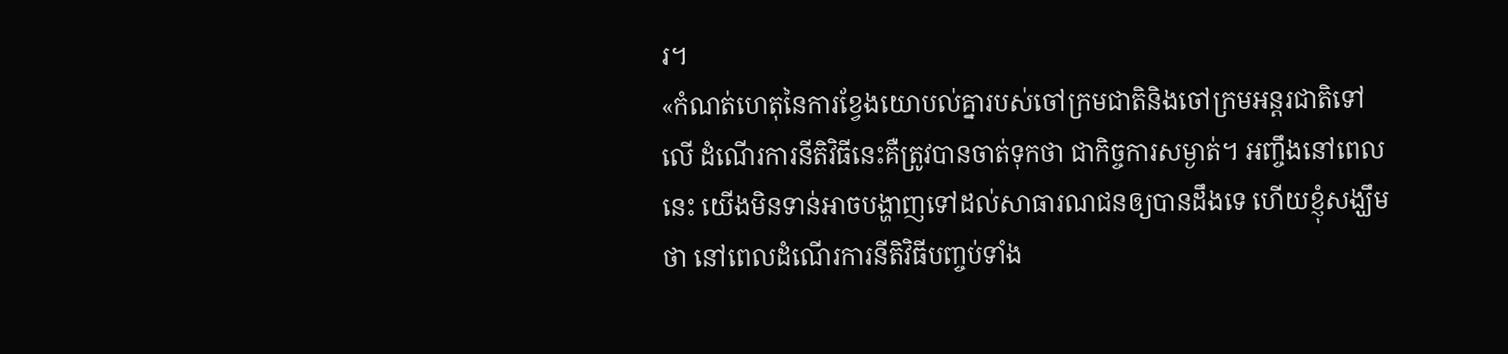រ។
«កំណត់ហេតុនៃការខ្វែងយោបល់គ្នារបស់ចៅក្រមជាតិនិងចៅក្រមអន្តរជាតិទៅលើ ដំណើរការនីតិវិធីនេះគឺត្រូវបានចាត់ទុកថា ជាកិច្ចការសម្ងាត់។ អញ្ចឹងនៅពេលនេះ យើងមិនទាន់អាចបង្ហាញទៅដល់សាធារណជនឲ្យបានដឹងទេ ហើយខ្ញុំសង្ឃឹមថា នៅពេលដំណើរការនីតិវិធីបញ្ចប់ទាំង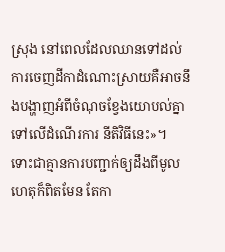ស្រុង នៅពេលដែលឈានទៅដល់ការចេញដីកាដំណោះស្រាយគឺអាចនឹងបង្ហាញអំពីចំណុចខ្វែងយោបល់គ្នាទៅលើដំណើរការ នីតិវិធីនេះ»។
ទោះជាគ្មានការបញ្ជាក់ឲ្យដឹងពីមូលហេតុក៏ពិតមែន តែកា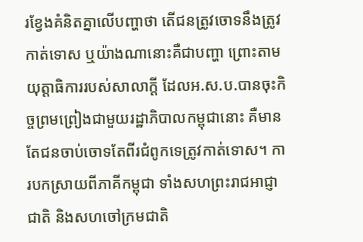រខ្វែងគំនិតគ្នាលើបញ្ហាថា តើជនត្រូវចោទនឹងត្រូវកាត់ទោស ឬយ៉ាងណានោះគឺជាបញ្ហា ព្រោះតាមយុត្តាធិការរបស់សាលាក្តី ដែលអ.ស.ប.បានចុះកិច្ចព្រមព្រៀងជាមួយរដ្ឋាភិបាលកម្ពុជានោះ គឺមានតែជនចាប់ចោទតែពីរជំពូកទេត្រូវកាត់ទោស។ ការបកស្រាយពីភាគីកម្ពុជា ទាំងសហព្រះរាជអាជ្ញាជាតិ និងសហចៅក្រមជាតិ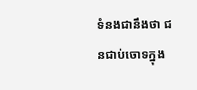ទំនងជានឹងថា ជនជាប់ចោទក្នុង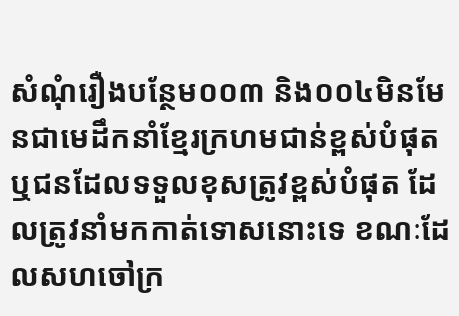សំណុំរឿងបន្ថែម០០៣ និង០០៤មិនមែនជាមេដឹកនាំខ្មែរក្រហមជាន់ខ្ពស់បំផុត ឬជនដែលទទួលខុសត្រូវខ្ពស់បំផុត ដែលត្រូវនាំមកកាត់ទោសនោះទេ ខណៈដែលសហចៅក្រ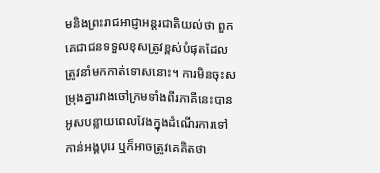មនិងព្រះរាជអាជ្ញាអន្តរជាតិយល់ថា ពួកគេជាជនទទួលខុសត្រូវខ្ពស់បំផុតដែលត្រូវនាំមកកាត់ទោសនោះ។ ការមិនចុះសម្រុងគ្នារវាងចៅក្រមទាំងពីរភាគីនេះបានអូសបន្លាយពេលវែងក្នុងដំណើរការទៅកាន់អង្គបុរេ ឬក៏អាចត្រូវគេគិតថា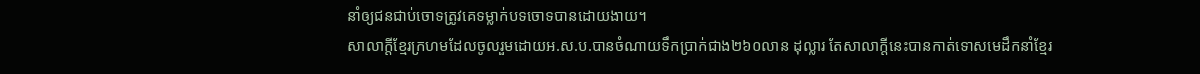នាំឲ្យជនជាប់ចោទត្រូវគេទម្លាក់បទចោទបានដោយងាយ។
សាលាក្តីខ្មែរក្រហមដែលចូលរួមដោយអ.ស.ប.បានចំណាយទឹកប្រាក់ជាង២៦០លាន ដុល្លារ តែសាលាក្តីនេះបានកាត់ទោសមេដឹកនាំខ្មែរ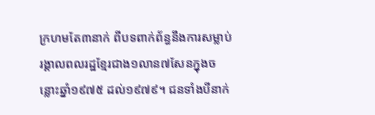ក្រហមតែ៣នាក់ ពីបទពាក់ព័ន្ធនឹងការសម្លាប់រង្គាលពលរដ្ឋខ្មែរជាង១លាន៧សែនក្នុងចន្លោះឆ្នាំ១៩៧៥ ដល់១៩៧៩។ ជនទាំងបីនាក់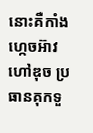នោះគឺកាំង ហ្កេចអ៊ាវ ហៅឌុច ប្រធានគុកទួ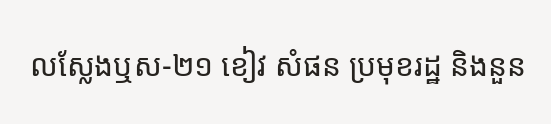លស្លែងឬស-២១ ខៀវ សំផន ប្រមុខរដ្ឋ និងនួន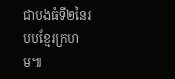ជាបងធំទី២នៃរបបខ្មែរក្រហម៕